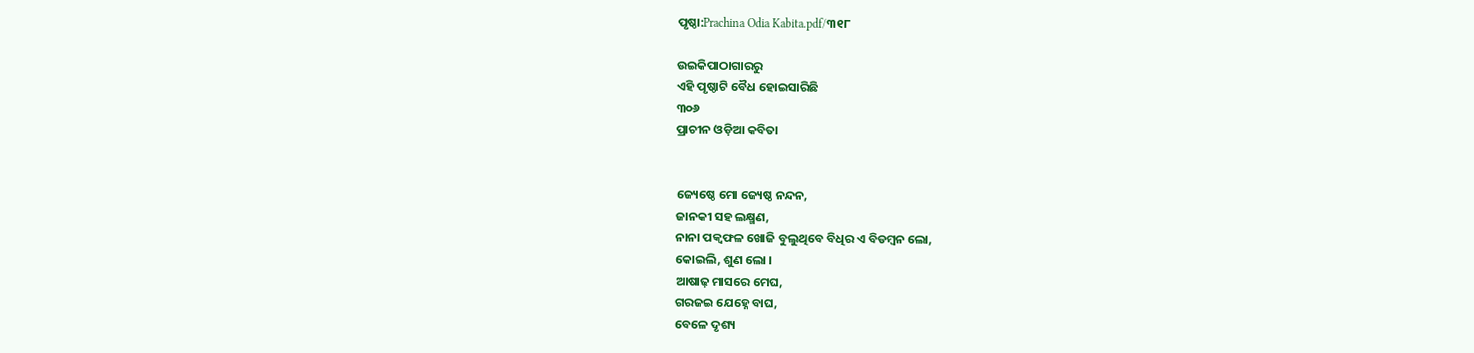ପୃଷ୍ଠା:Prachina Odia Kabita.pdf/୩୧୮

ଉଇକିପାଠାଗାର‌ରୁ
ଏହି ପୃଷ୍ଠାଟି ବୈଧ ହୋଇସାରିଛି
୩୦୬
ପ୍ରାଚୀନ ଓଡ଼ିଆ କବିତା


ଜ୍ୟେଷ୍ଠେ ମୋ ଜ୍ୟେଷ୍ଠ ନନ୍ଦନ,
ଜାନକୀ ସହ ଲକ୍ଷ୍ମଣ,
ନାନା ପକ୍ୱଫଳ ଖୋଜି ବୁଲୁଥିବେ ବିଧିର ଏ ବିଡମ୍ବନ ଲୋ,
କୋଇଲି, ଶୁଣ ଲୋ ।
ଆଷାଢ଼ ମାସରେ ମେଘ,
ଗରଜଇ ଯେହ୍ନେ ବାଘ,
ବେଳେ ଦୃଶ୍ୟ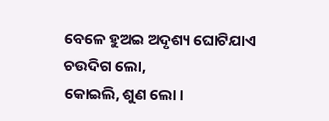ବେଳେ ହୁଅଇ ଅଦୃଶ୍ୟ ଘୋଟିଯାଏ ଚଉଦିଗ ଲୋ,
କୋଇଲି, ଶୁଣ ଲୋ ।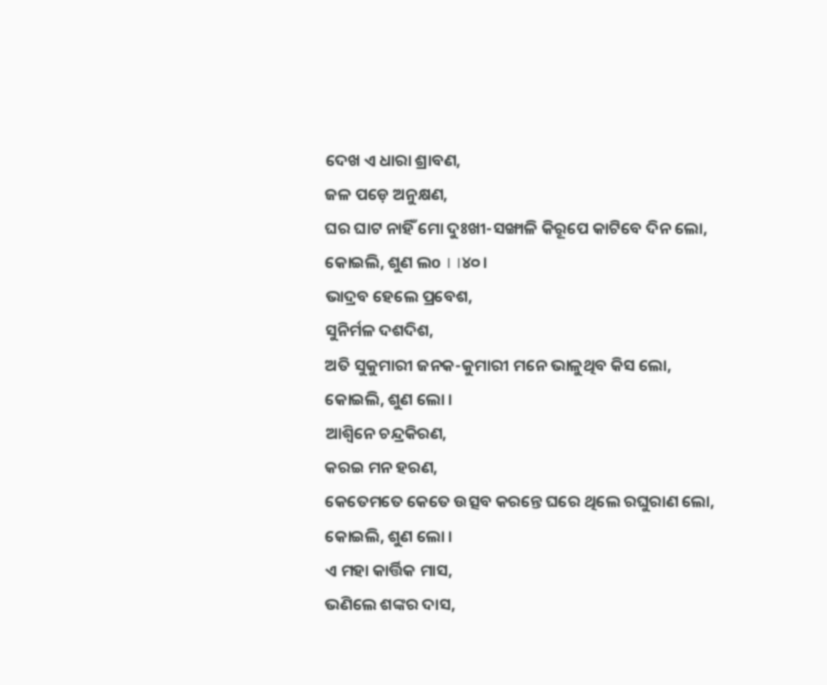ଦେଖ ଏ ଧାରା ଶ୍ରାବଣ,
ଜଳ ପଡ଼େ ଅନୁକ୍ଷଣ,
ଘର ଘାଟ ନାହିଁ ମୋ ଦୁଃଖୀ-ସଙ୍ଖାଳି କିରୂପେ କାଟିବେ ଦିନ ଲୋ,
କୋଇଲି, ଶୁଣ ଲo । ।୪୦।
ଭାଦ୍ରବ ହେଲେ ପ୍ରବେଶ,
ସୁନିର୍ମଳ ଦଶଦିଶ,
ଅତି ସୁକୁମାରୀ ଜନକ-କୁମାରୀ ମନେ ଭାଳୁଥିବ କିସ ଲୋ,
କୋଇଲି, ଶୁଣ ଲୋ ।
ଆଶ୍ୱିନେ ଚନ୍ଦ୍ରକିରଣ,
କରଇ ମନ ହରଣ,
କେତେମତେ କେତେ ଉତ୍ସବ କରନ୍ତେ ଘରେ ଥିଲେ ରଘୁରାଣ ଲୋ,
କୋଇଲି, ଶୁଣ ଲୋ ।
ଏ ମହା କାର୍ତ୍ତିକ ମାସ,
ଭଣିଲେ ଶଙ୍କର ଦାସ,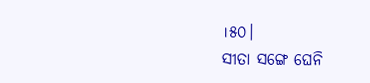।୫୦।
ସୀତା ସଙ୍ଗେ ଘେନି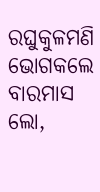ରଘୁକୁଳମଣି ଭୋଗକଲେ ବାରମାସ ଲୋ,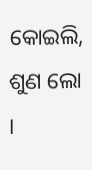କୋଇଲି, ଶୁଣ ଲୋ ।